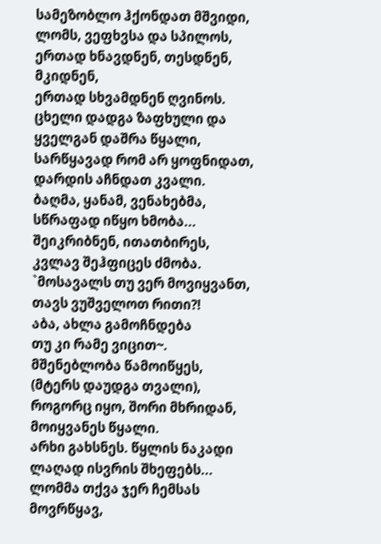სამეზობლო ჰქონდათ მშვიდი,
ლომს, ვეფხვსა და სპილოს,
ერთად ხნავდნენ, თესდნენ, მკიდნენ,
ერთად სხვამდნენ ღვინოს.
ცხელი დადგა ზაფხული და
ყველგან დაშრა წყალი,
სარწყავად რომ არ ყოფნიდათ,
დარდის აჩნდათ კვალი.
ბაღმა, ყანამ, ვენახებმა,
სწრაფად იწყო ხმობა...
შეიკრიბნენ, ითათბირეს,
კვლავ შეჰფიცეს ძმობა.
`მოსავალს თუ ვერ მოვიყვანთ,
თავს ვუშველოთ რითი?!
აბა, ახლა გამოჩნდება
თუ კი რამე ვიცით~.
მშენებლობა წამოიწყეს,
(მტერს დაუდგა თვალი),
როგორც იყო, შორი მხრიდან,
მოიყვანეს წყალი.
არხი გახსნეს. წყლის ნაკადი
ლაღად ისვრის შხეფებს...
ლომმა თქვა ჯერ ჩემსას მოვრწყავ,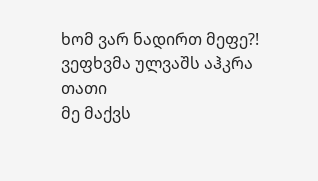ხომ ვარ ნადირთ მეფე?!
ვეფხვმა ულვაშს აჰკრა თათი
მე მაქვს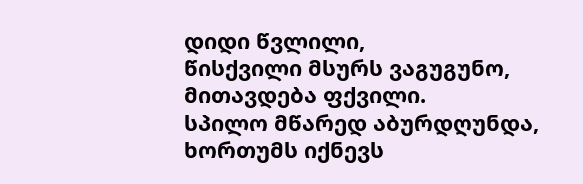დიდი წვლილი,
წისქვილი მსურს ვაგუგუნო,
მითავდება ფქვილი.
სპილო მწარედ აბურდღუნდა,
ხორთუმს იქნევს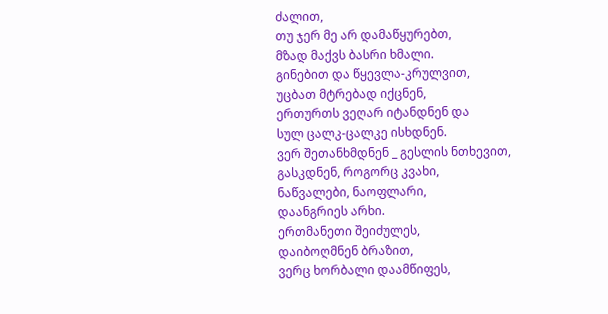ძალით,
თუ ჯერ მე არ დამაწყურებთ,
მზად მაქვს ბასრი ხმალი.
გინებით და წყევლა-კრულვით,
უცბათ მტრებად იქცნენ,
ერთურთს ვეღარ იტანდნენ და
სულ ცალკ-ცალკე ისხდნენ.
ვერ შეთანხმდნენ _ გესლის ნთხევით,
გასკდნენ, როგორც კვახი,
ნაწვალები, ნაოფლარი,
დაანგრიეს არხი.
ერთმანეთი შეიძულეს,
დაიბოღმნენ ბრაზით,
ვერც ხორბალი დაამწიფეს,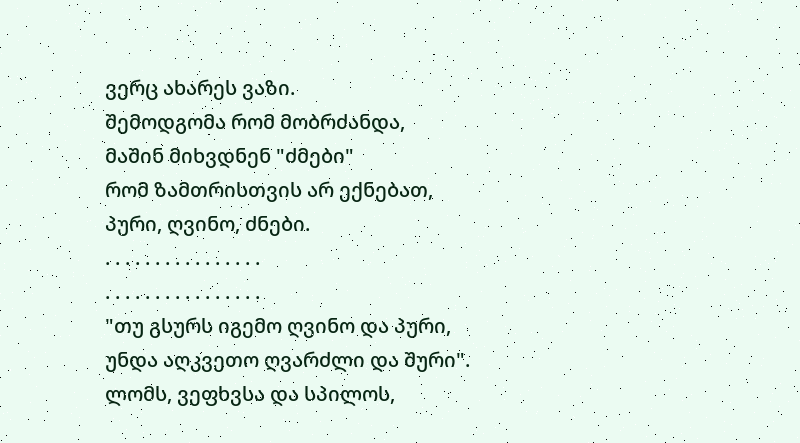ვერც ახარეს ვაზი.
შემოდგომა რომ მობრძანდა,
მაშინ მიხვდნენ "ძმები"
რომ ზამთრისთვის არ ექნებათ,
პური, ღვინო, ძნები.
. . . . . . . . . . . . . . . .
. . . . . . . . . . . . . . . .
"თუ გსურს იგემო ღვინო და პური,
უნდა აღკვეთო ღვარძლი და შური".
ლომს, ვეფხვსა და სპილოს,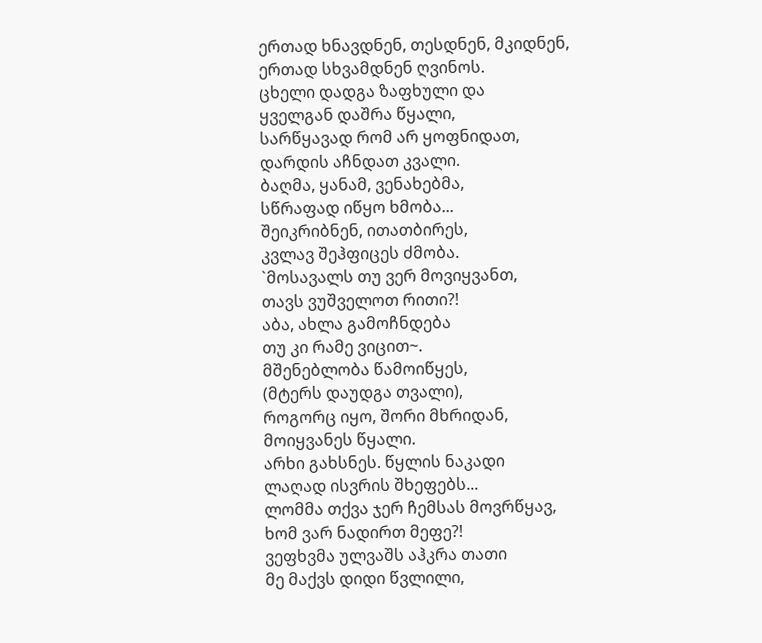ერთად ხნავდნენ, თესდნენ, მკიდნენ,
ერთად სხვამდნენ ღვინოს.
ცხელი დადგა ზაფხული და
ყველგან დაშრა წყალი,
სარწყავად რომ არ ყოფნიდათ,
დარდის აჩნდათ კვალი.
ბაღმა, ყანამ, ვენახებმა,
სწრაფად იწყო ხმობა...
შეიკრიბნენ, ითათბირეს,
კვლავ შეჰფიცეს ძმობა.
`მოსავალს თუ ვერ მოვიყვანთ,
თავს ვუშველოთ რითი?!
აბა, ახლა გამოჩნდება
თუ კი რამე ვიცით~.
მშენებლობა წამოიწყეს,
(მტერს დაუდგა თვალი),
როგორც იყო, შორი მხრიდან,
მოიყვანეს წყალი.
არხი გახსნეს. წყლის ნაკადი
ლაღად ისვრის შხეფებს...
ლომმა თქვა ჯერ ჩემსას მოვრწყავ,
ხომ ვარ ნადირთ მეფე?!
ვეფხვმა ულვაშს აჰკრა თათი
მე მაქვს დიდი წვლილი,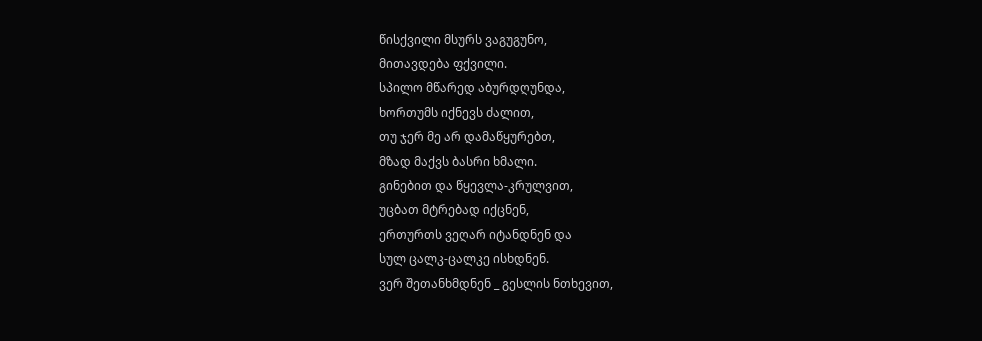წისქვილი მსურს ვაგუგუნო,
მითავდება ფქვილი.
სპილო მწარედ აბურდღუნდა,
ხორთუმს იქნევს ძალით,
თუ ჯერ მე არ დამაწყურებთ,
მზად მაქვს ბასრი ხმალი.
გინებით და წყევლა-კრულვით,
უცბათ მტრებად იქცნენ,
ერთურთს ვეღარ იტანდნენ და
სულ ცალკ-ცალკე ისხდნენ.
ვერ შეთანხმდნენ _ გესლის ნთხევით,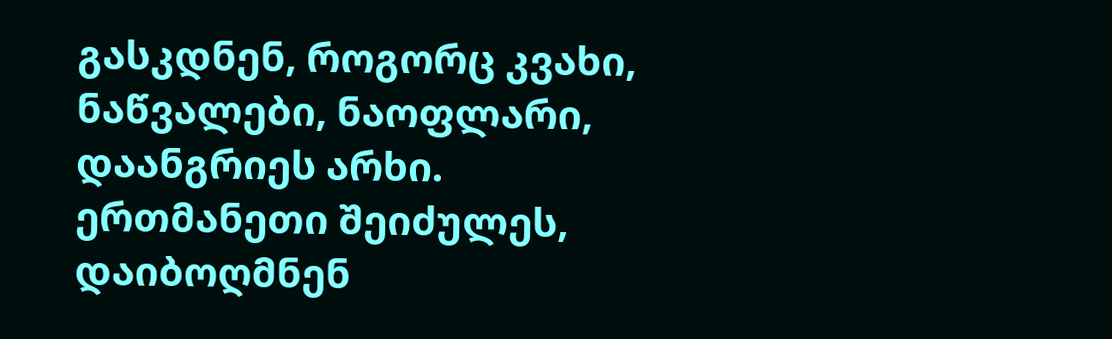გასკდნენ, როგორც კვახი,
ნაწვალები, ნაოფლარი,
დაანგრიეს არხი.
ერთმანეთი შეიძულეს,
დაიბოღმნენ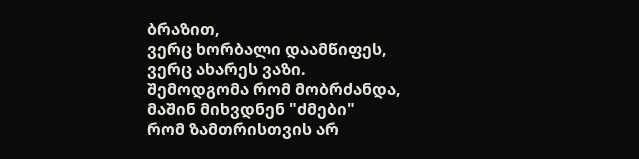ბრაზით,
ვერც ხორბალი დაამწიფეს,
ვერც ახარეს ვაზი.
შემოდგომა რომ მობრძანდა,
მაშინ მიხვდნენ "ძმები"
რომ ზამთრისთვის არ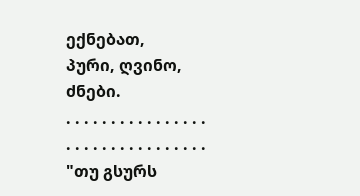ექნებათ,
პური, ღვინო, ძნები.
. . . . . . . . . . . . . . . .
. . . . . . . . . . . . . . . .
"თუ გსურს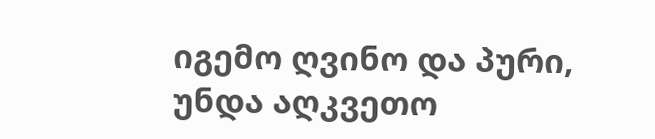იგემო ღვინო და პური,
უნდა აღკვეთო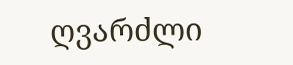ღვარძლი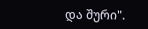და შური".